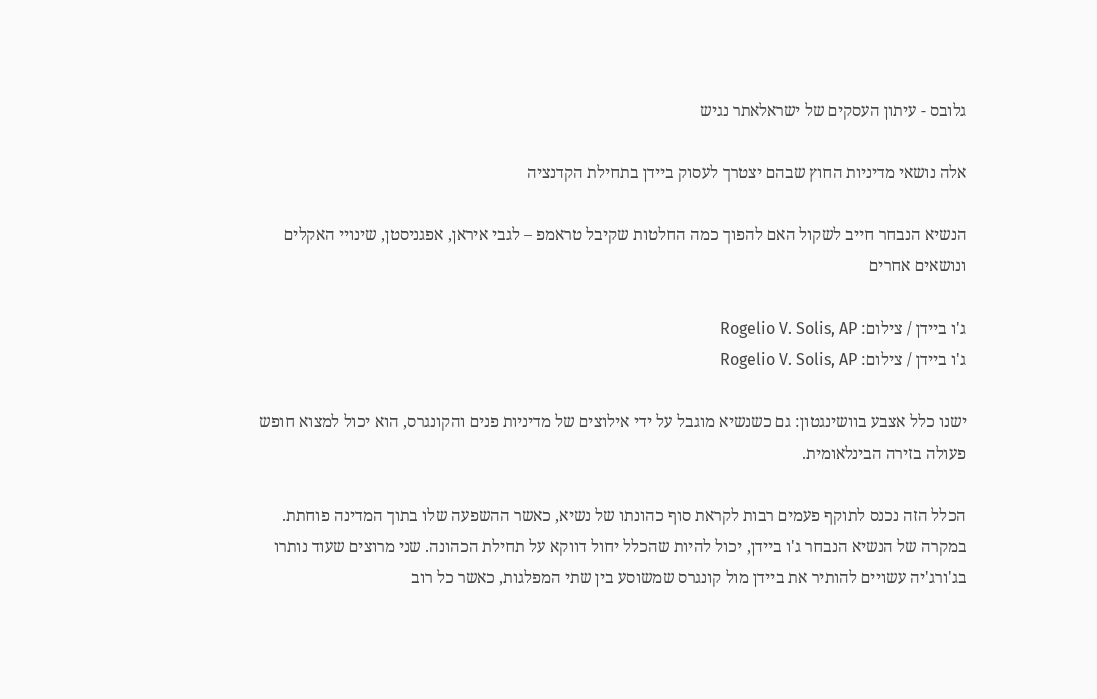גלובס - עיתון העסקים של ישראלאתר נגיש

אלה נושאי מדיניות החוץ שבהם יצטרך לעסוק ביידן בתחילת הקדנציה

הנשיא הנבחר חייב לשקול האם להפוך כמה החלטות שקיבל טראמפ – לגבי איראן, אפגניסטן, שינויי האקלים ונושאים אחרים

ג'ו ביידן / צילום: Rogelio V. Solis, AP
ג'ו ביידן / צילום: Rogelio V. Solis, AP

ישנו כלל אצבע בוושינגטון: גם כשנשיא מוגבל על ידי אילוצים של מדיניות פנים והקונגרס, הוא יכול למצוא חופש פעולה בזירה הבינלאומית.

הכלל הזה נכנס לתוקף פעמים רבות לקראת סוף כהונתו של נשיא, כאשר ההשפעה שלו בתוך המדינה פוחתת. במקרה של הנשיא הנבחר ג'ו ביידן, יכול להיות שהכלל יחול דווקא על תחילת הכהונה. שני מרוצים שעוד נותרו בג'ורג'יה עשויים להותיר את ביידן מול קונגרס שמשוסע בין שתי המפלגות, כאשר כל רוב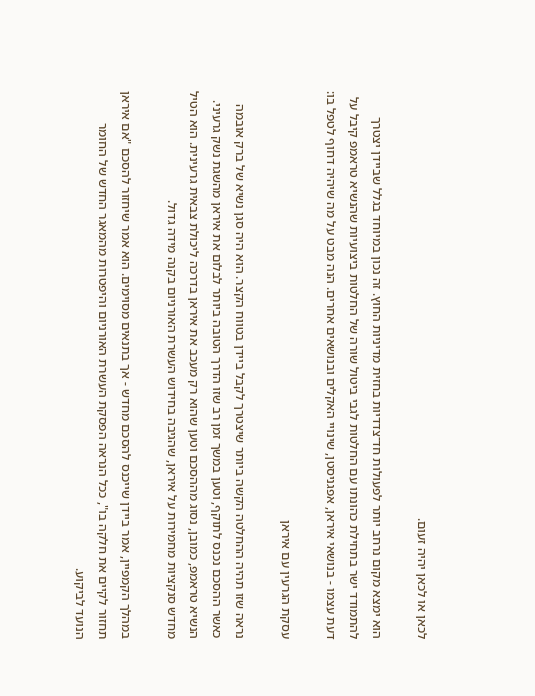לכאן או לכאן יהיה זעום.

הוא ימצא מקום נרחב יותר לפעולות חד־צדדיות בחזית מדיניות החוץ. זה נכון במיוחד בגלל שביידן יצטרך להתמודד ישר בתחילת כהונתו עם החלטות לגבי ביטול שורה של החלטות ביצועיות שהנשיא טראמפ קיבל על דעת עצמו - בנושאי איראן, אפגניסטן, שינויי האקלים ובנושאים אחרים. הנה מבט על מה שיהיה דחוף לטפל בו:

עסקת הגרעין עם איראן

נראה שזו תהיה ההחלטה הקשה ביותר שיצטרך לקבל ביידן בטווח הקצר. הוא היה סגן נשיא של ברק אובמה כאשר ההסכם נכנס לתוקף, וטען במשך זמן רב שזו הדרך הטובה ביותר לבלום את איראן מהשגת נשק גרעיני. הנשיא טראמפ, כמובן, נסוג מההסכם וטען שהוא רק מעכב את איראן בדרכה ליכולת צבאית גרעינית. הוא הטיל מחדש סנקציות מחמירות על איראן, שהגיבה בחידוש העשרת האורניום בקנה מידה גדול.

במהלך הקמפיין, אמר ביידן שייכנס להסכם מחדש - אך בתנאים מסוימים. הוא אמר שיחזור להסכם "אם איראן תחזור לקיים את חלקה בו", ככל הנראה הפסקת העשרת האורניום והיפטרות מהמאגר החדש של החומר הנועד לביקוע.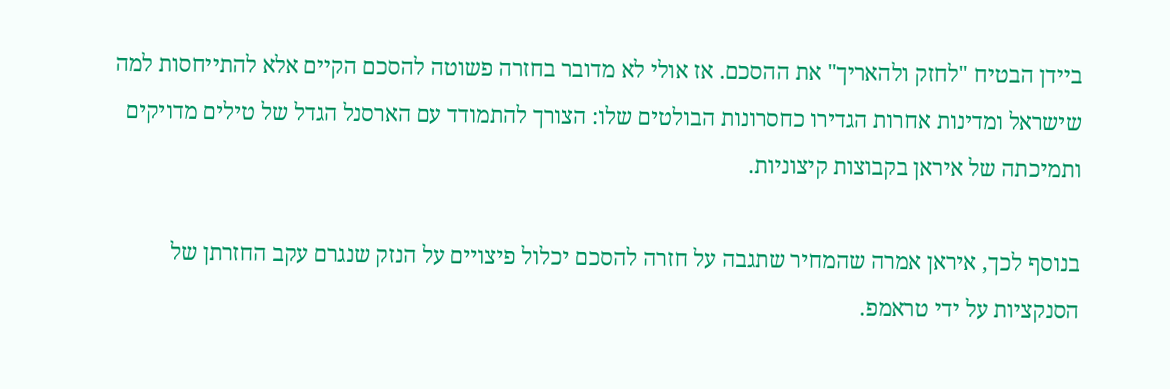ביידן הבטיח "לחזק ולהאריך" את ההסכם. אז אולי לא מדובר בחזרה פשוטה להסכם הקיים אלא להתייחסות למה שישראל ומדינות אחרות הגדירו כחסרונות הבולטים שלו: הצורך להתמודד עם הארסנל הגדל של טילים מדויקים ותמיכתה של איראן בקבוצות קיצוניות.

בנוסף לכך, איראן אמרה שהמחיר שתגבה על חזרה להסכם יכלול פיצויים על הנזק שנגרם עקב החזרתן של הסנקציות על ידי טראמפ.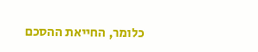כלומר, החייאת ההסכם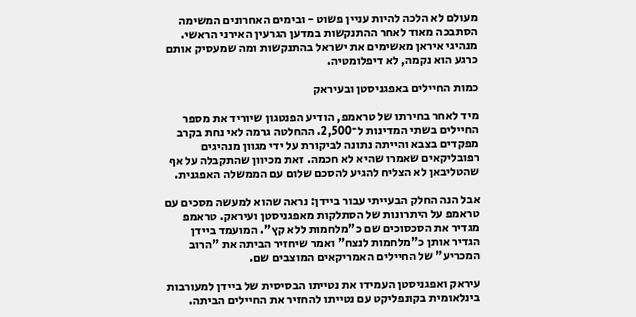מעולם לא הלכה להיות עניין פשוט - ובימים האחרונים המשימה הסתבכה מאוד לאחר ההתנקשות במדען הגרעין האירני הראשי. מנהיגי איראן מאשימים את ישראל בהתנקשות ומה שמעסיק אותם כרגע הוא נקמה, לא דיפלומטיה.

כמות החיילים באפגניסטן ובעיראק

מיד לאחר בחירתו של טראמפ, הודיע הפנטגון שיוריד את מספר החיילים בשתי המדינות ל־2,500. ההחלטה גרמה לאי נחת בקרב מפקדים בצבא והייתה נתונה לביקורת על ידי מגוון מנהיגים רפובליקאים שאמרו שהיא לא חכמה. זאת מכיוון שהתקבלה על אף שהטליבאן לא הצליח להגיע להסכם שלום עם הממשלה האפגנית.

אבל הנה החלק הבעייתי עבור ביידן: נראה שהוא למעשה מסכים עם טראמפ על היתרונות של הסתלקות מאפגניסטן ועיראק. טראמפ מגדיר את הסכסוכים שם כ"מלחמות ללא קץ". המועמד ביידן הגדיר אותן כ"מלחמות לנצח" ואמר שיחזיר הביתה את "הרוב המכריע" של החיילים האמריקאים המוצבים שם.

עיראק ואפגניסטן העמידו את נטייתו הבסיסית של ביידן למעורבות בינלאומית בקונפליקט עם נטייתו להחזיר את החיילים הביתה.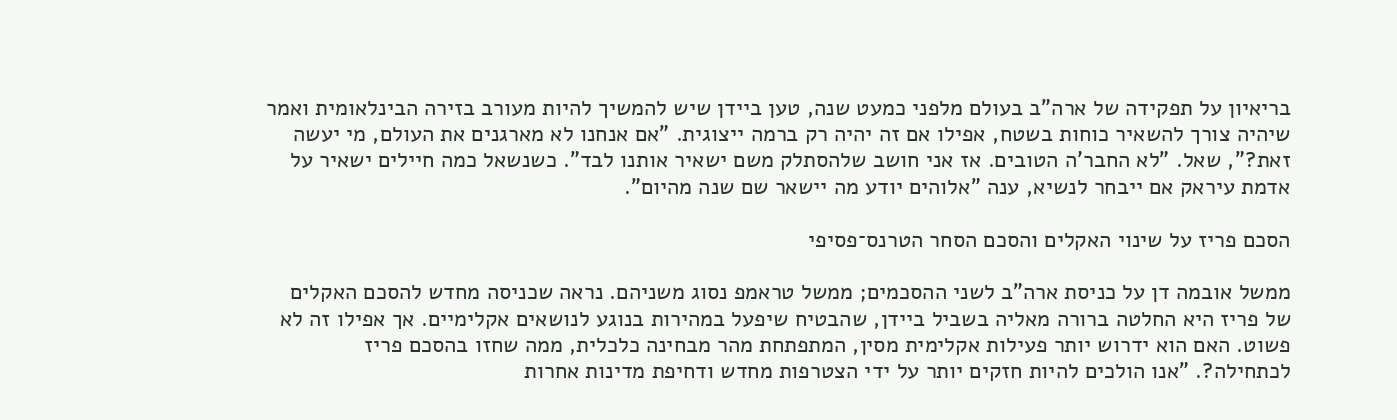בריאיון על תפקידה של ארה"ב בעולם מלפני כמעט שנה, טען ביידן שיש להמשיך להיות מעורב בזירה הבינלאומית ואמר שיהיה צורך להשאיר כוחות בשטח, אפילו אם זה יהיה רק ברמה ייצוגית. "אם אנחנו לא מארגנים את העולם, מי יעשה זאת?", שאל. "לא החבר'ה הטובים. אז אני חושב שלהסתלק משם ישאיר אותנו לבד". כשנשאל כמה חיילים ישאיר על אדמת עיראק אם ייבחר לנשיא, ענה "אלוהים יודע מה יישאר שם שנה מהיום".

הסכם פריז על שינוי האקלים והסכם הסחר הטרנס־פסיפי

ממשל אובמה דן על כניסת ארה"ב לשני ההסכמים; ממשל טראמפ נסוג משניהם. נראה שכניסה מחדש להסכם האקלים של פריז היא החלטה ברורה מאליה בשביל ביידן, שהבטיח שיפעל במהירות בנוגע לנושאים אקלימיים. אך אפילו זה לא פשוט. האם הוא ידרוש יותר פעילות אקלימית מסין, המתפתחת מהר מבחינה כלכלית, ממה שחזו בהסכם פריז לכתחילה?. "אנו הולכים להיות חזקים יותר על ידי הצטרפות מחדש ודחיפת מדינות אחרות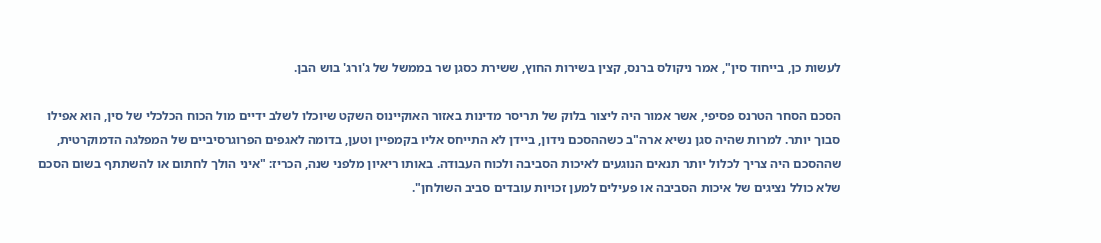לעשות כן, בייחוד סין", אמר ניקולס ברנס, קצין בשירות החוץ, ששירת כסגן שר בממשל של ג'ורג' בוש הבן.

הסכם הסחר הטרנס פסיפי, אשר אמור היה ליצור בלוק של תריסר מדינות באזור האוקיינוס השקט שיוכלו לשלב ידיים מול הכוח הכלכלי של סין, הוא אפילו סבוך יותר. למרות שהיה סגן נשיא ארה"ב כשההסכם נידון, ביידן לא התייחס אליו בקמפיין וטען, בדומה לאגפים הפרוגרסיביים של המפלגה הדמוקרטית, שההסכם היה צריך לכלול יותר תנאים הנוגעים לאיכות הסביבה ולכוח העבודה. באותו ריאיון מלפני שנה, הכריז: "איני הולך לחתום או להשתתף בשום הסכם שלא כולל נציגים של איכות הסביבה או פעילים למען זכויות עובדים סביב השולחן".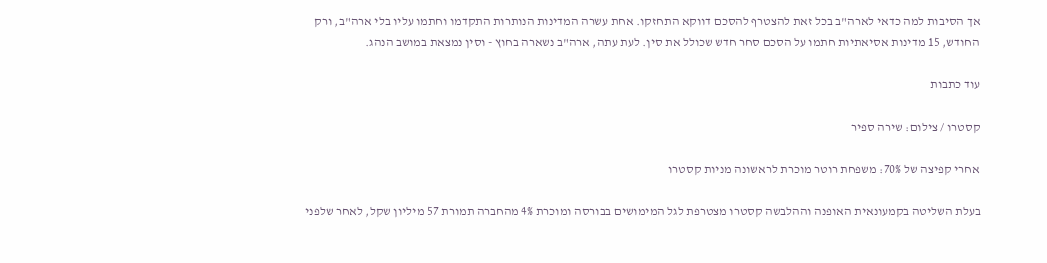אך הסיבות למה כדאי לארה"ב בכל זאת להצטרף להסכם דווקא התחזקו. אחת עשרה המדינות הנותרות התקדמו וחתמו עליו בלי ארה"ב, ורק החודש, 15 מדינות אסיאתיות חתמו על הסכם סחר חדש שכולל את סין. לעת עתה, ארה"ב נשארה בחוץ - וסין נמצאת במושב הנהג.

עוד כתבות

קסטרו / צילום: שירה ספיר

אחרי קפיצה של 70%: משפחת רוטר מוכרת לראשונה מניות קסטרו

בעלת השליטה בקמעונאית האופנה וההלבשה קסטרו מצטרפת לגל המימושים בבורסה ומוכרת 4% מהחברה תמורת 57 מיליון שקל, לאחר שלפני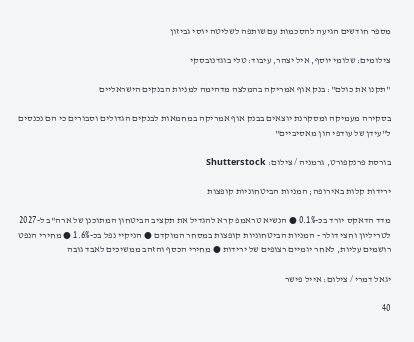מספר חודשים הגיעה להסכמות עם שותפה לשליטה יוסי גביזון

צילומים: שלומי יוסף, איל יצהר, עיבוד: טלי בוגדנובסקי

"תקנו את כולם": בנק אוף אמריקה בהמלצה מדהימה למניות הבנקים הישראליים

בסקירה מעמיקה ומסקרנת יוצאים בבנק אוף אמריקה במחמאות לבנקים הגדולים וסבורים כי הם נכנסים ל"עידן של עודפי הון מאסיביים"

בורסת פרנקפורט, גרמניה / צילום: Shutterstock

ירידות קלות באירופה; המניות הביטחוניות קופצות

מדד הדאקס יורד בכ-0.1% ● הנשיא טראמפ קרא להגדיל את תקציב הביטחון המתוכנן של ארה"ב ל-2027 לטריליון וחצי דולר - המניות הביטחוניות קופצות במסחר המוקדם ● הניקיי נפל בכ-1.6% ● מחירי הנפט רושמים עליות, לאחר יומיים רצופים של ירידות ● מחירי הכסף והזהב ממשיכים לאבד גובה

יגאל דמרי / צילום: אייל פישר

40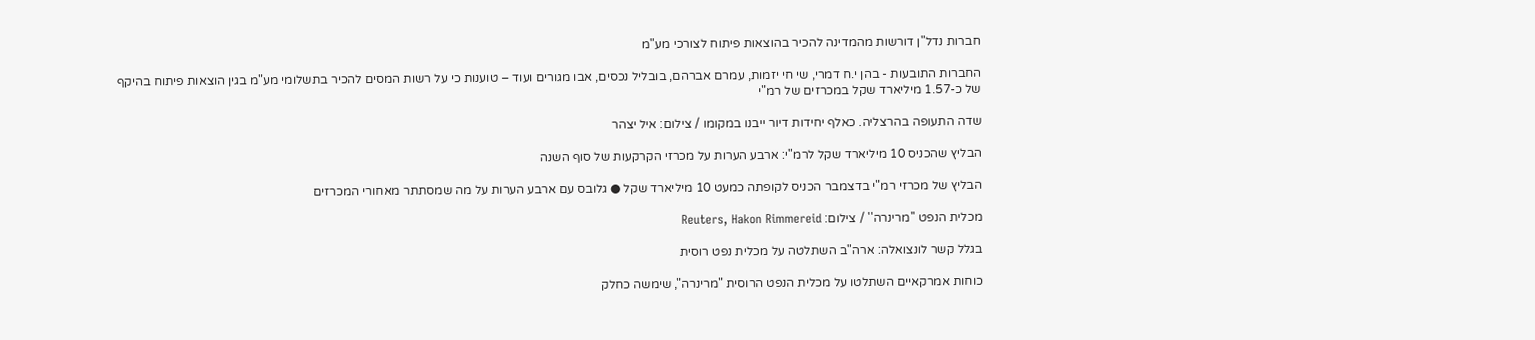חברות נדל"ן דורשות מהמדינה להכיר בהוצאות פיתוח לצורכי מע"מ

החברות התובעות - בהן י.ח דמרי, שי חי יזמות, עמרם אברהם, בובליל נכסים, אבו מגורים ועוד – טוענות כי על רשות המסים להכיר בתשלומי מע"מ בגין הוצאות פיתוח בהיקף של כ-1.57 מיליארד שקל במכרזים של רמ"י

שדה התעופה בהרצליה. כאלף יחידות דיור ייבנו במקומו / צילום: איל יצהר

הבליץ שהכניס 10 מיליארד שקל לרמ"י: ארבע הערות על מכרזי הקרקעות של סוף השנה

הבליץ של מכרזי רמ"י בדצמבר הכניס לקופתה כמעט 10 מיליארד שקל ● גלובס עם ארבע הערות על מה שמסתתר מאחורי המכרזים

מכלית הנפט ''מרינרה'' / צילום: Reuters, Hakon Rimmereid

בגלל קשר לונצואלה: ארה"ב השתלטה על מכלית נפט רוסית

כוחות אמרקאיים השתלטו על מכלית הנפט הרוסית "מרינרה", שימשה כחלק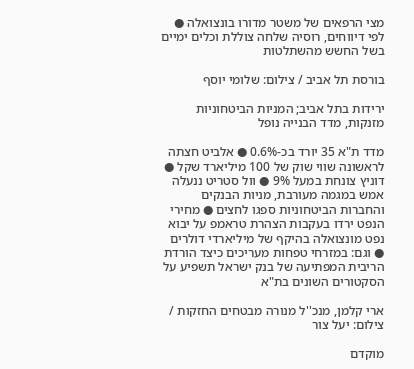מצי הרפאים של משטר מדורו בונצואלה ● לפי דיווחים, רוסיה שלחה צוללת וכלים ימיים בשל החשש מהשתלטות

בורסת תל אביב / צילום: שלומי יוסף

ירידות בתל אביב; המניות הביטחוניות מזנקות, מדד הבנייה נופל

מדד ת"א 35 יורד בכ-0.6% ● אלביט חצתה לראשונה שווי שוק של 100 מיליארד שקל ● דוניץ צונחת במעל 9% ● וול סטריט ננעלה אמש במגמה מעורבת, מניות הבנקים והחברות הביטחוניות ספגו לחצים ● מחירי הנפט ירדו בעקבות הצהרת טראמפ על יבוא נפט מונצואלה בהיקף של מיליארדי דולרים ● וגם: במזרחי טפחות מעריכים כיצד הורדת הריבית המפתיעה של בנק ישראל תשפיע על הסקטורים השונים בת"א

ארי קלמן, מנכ''ל מנורה מבטחים החזקות / צילום: יעל צור

מוקדם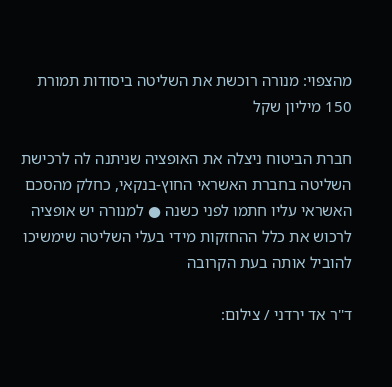מהצפוי: מנורה רוכשת את השליטה ביסודות תמורת 150 מיליון שקל

חברת הביטוח ניצלה את האופציה שניתנה לה לרכישת השליטה בחברת האשראי החוץ-בנקאי, כחלק מהסכם האשראי עליו חתמו לפני כשנה ● למנורה יש אופציה לרכוש את כלל ההחזקות מידי בעלי השליטה שימשיכו להוביל אותה בעת הקרובה

ד''ר אד ירדני / צילום: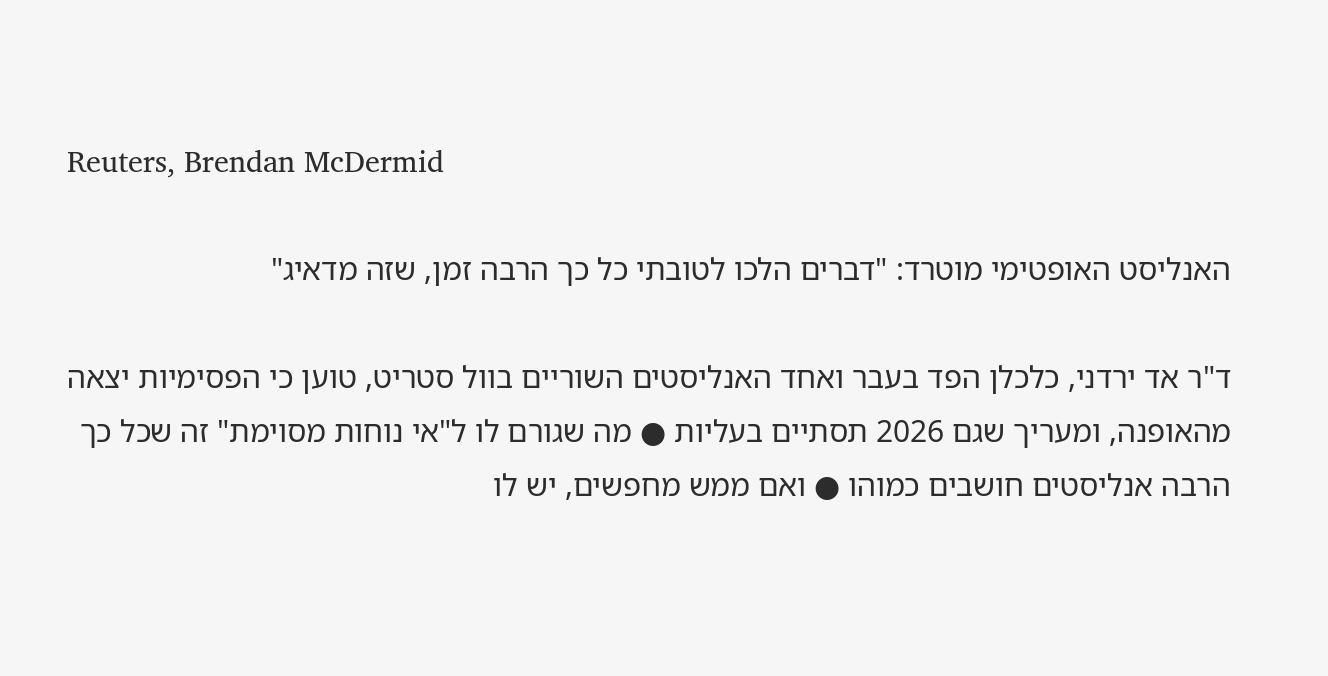Reuters, Brendan McDermid

האנליסט האופטימי מוטרד: "דברים הלכו לטובתי כל כך הרבה זמן, שזה מדאיג"

ד"ר אד ירדני, כלכלן הפד בעבר ואחד האנליסטים השוריים בוול סטריט, טוען כי הפסימיות יצאה מהאופנה, ומעריך שגם 2026 תסתיים בעליות ● מה שגורם לו ל"אי נוחות מסוימת" זה שכל כך הרבה אנליסטים חושבים כמוהו ● ואם ממש מחפשים, יש לו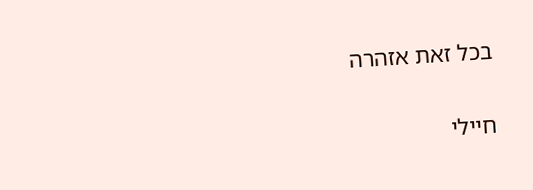בכל זאת אזהרה

חיילי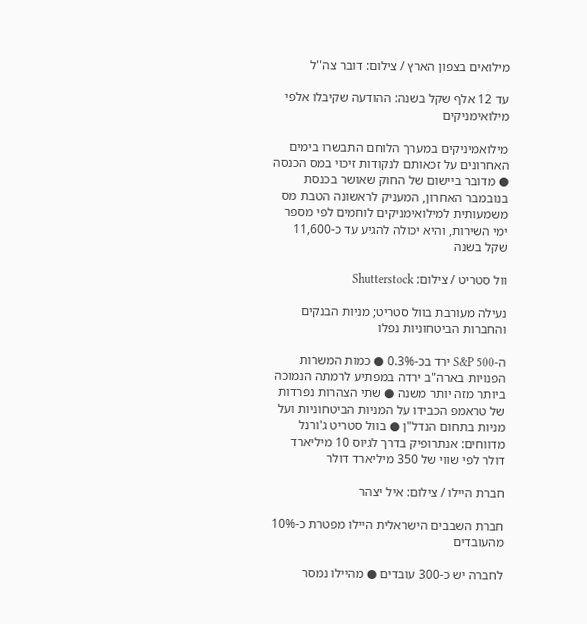מילואים בצפון הארץ / צילום: דובר צה''ל

עד 12 אלף שקל בשנה: ההודעה שקיבלו אלפי מילואימניקים

מילואמיניקים במערך הלוחם התבשרו בימים האחרונים על זכאותם לנקודות זיכוי במס הכנסה ● מדובר ביישום של החוק שאושר בכנסת בנובמבר האחרון, המעניק לראשונה הטבת מס משמעותית למילואימניקים לוחמים לפי מספר ימי השירות, והיא יכולה להגיע עד כ-11,600 שקל בשנה

וול סטריט / צילום: Shutterstock

נעילה מעורבת בוול סטריט; מניות הבנקים והחברות הביטחוניות נפלו

ה-S&P 500 ירד בכ-0.3% ● כמות המשרות הפנויות בארה"ב ירדה במפתיע לרמתה הנמוכה ביותר מזה יותר משנה ● שתי הצהרות נפרדות של טראמפ הכבידו על המניות הביטחוניות ועל מניות בתחום הנדל"ן ● בוול סטריט ג'ורנל מדווחים: אנתרופיק בדרך לגיוס 10 מיליארד דולר לפי שווי של 350 מיליארד דולר

חברת היילו / צילום: איל יצהר

חברת השבבים הישראלית היילו מפטרת כ-10% מהעובדים

לחברה יש כ-300 עובדים ● מהיילו נמסר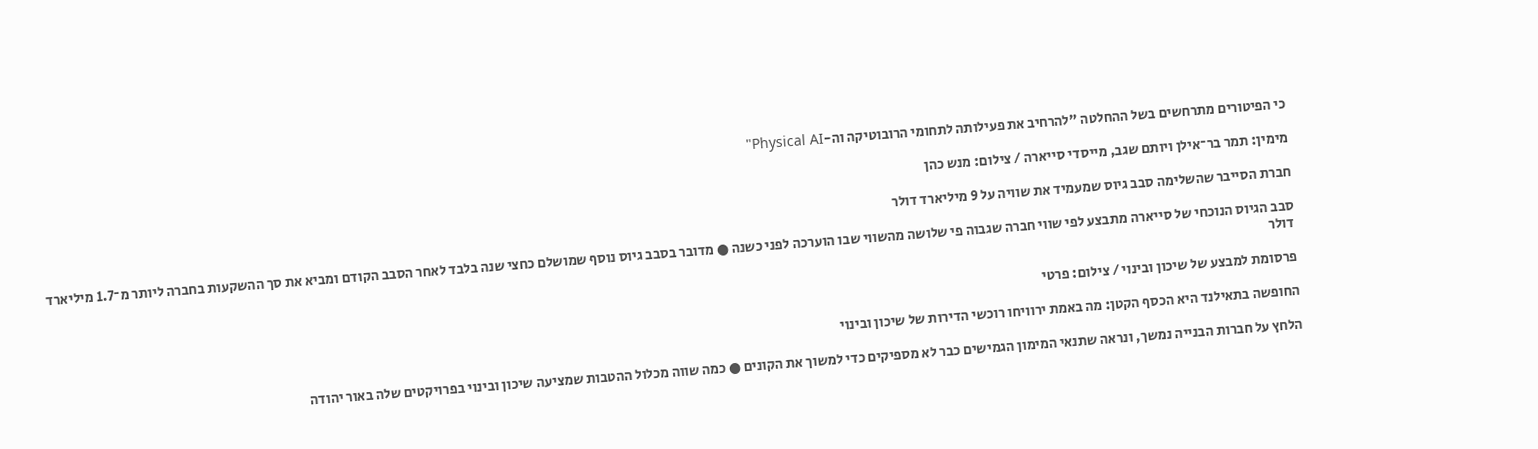כי הפיטורים מתרחשים בשל ההחלטה "להרחיב את פעילותה לתחומי הרובוטיקה וה-Physical AI"

מימין: תמר בר־אילן ויותם שגב, מייסדי סייארה / צילום: מנש כהן

חברת הסייבר שהשלימה סבב גיוס שמעמיד את שוויה על 9 מיליארד דולר

סבב הגיוס הנוכחי של סייארה מתבצע לפי שווי חברה שגבוה פי שלושה מהשווי שבו הוערכה לפני כשנה ● מדובר בסבב גיוס נוסף שמושלם כחצי שנה בלבד לאחר הסבב הקודם ומביא את סך ההשקעות בחברה ליותר מ־1.7 מיליארד דולר

פרסומת למבצע של שיכון ובינוי / צילום: פרטי

החופשה בתאילנד היא הכסף הקטן: מה באמת ירוויחו רוכשי הדירות של שיכון ובינוי

הלחץ על חברות הבנייה נמשך, ונראה שתנאי המימון הגמישים כבר לא מספיקים כדי למשוך את הקונים ● כמה שווה מכלול ההטבות שמציעה שיכון ובינוי בפרויקטים שלה באור יהודה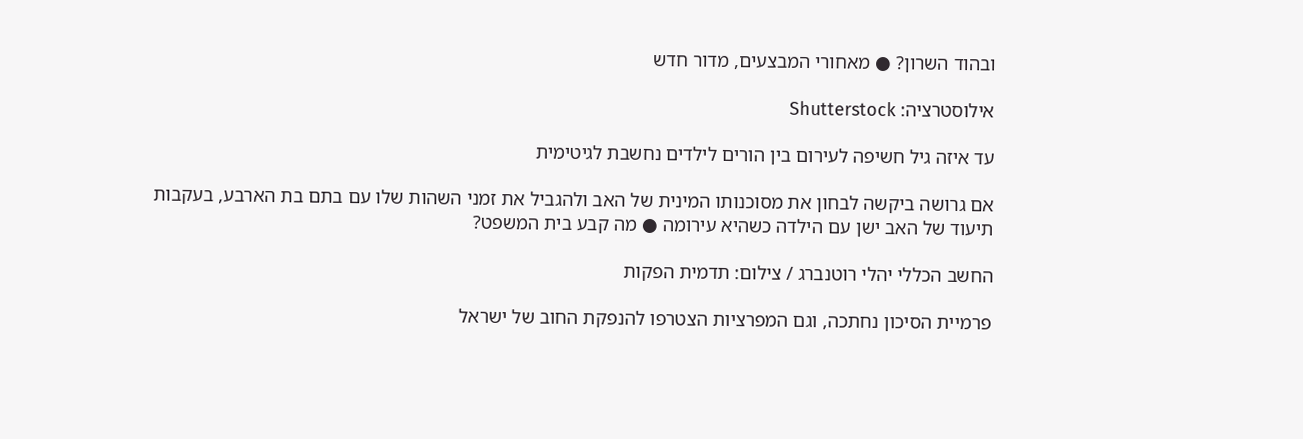ובהוד השרון? ● מאחורי המבצעים, מדור חדש

אילוסטרציה: Shutterstock

עד איזה גיל חשיפה לעירום בין הורים לילדים נחשבת לגיטימית

אם גרושה ביקשה לבחון את מסוכנותו המינית של האב ולהגביל את זמני השהות שלו עם בתם בת הארבע, בעקבות תיעוד של האב ישן עם הילדה כשהיא עירומה ● מה קבע בית המשפט?

החשב הכללי יהלי רוטנברג / צילום: תדמית הפקות

פרמיית הסיכון נחתכה, וגם המפרציות הצטרפו להנפקת החוב של ישראל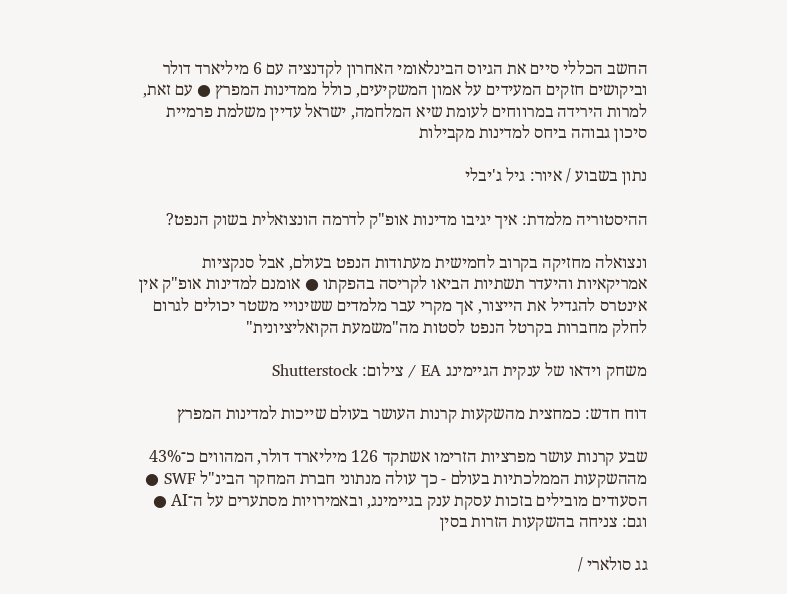החשב הכללי סיים את הגיוס הבינלאומי האחרון לקדנציה עם 6 מיליארד דולר וביקושים חזקים המעידים על אמון המשקיעים, כולל ממדינות המפרץ ● עם זאת, למרות הירידה במרווחים לעומת שיא המלחמה, ישראל עדיין משלמת פרמיית סיכון גבוהה ביחס למדינות מקבילות

נתון בשבוע / איור: גיל ג'יבלי

ההיסטוריה מלמדת: איך יגיבו מדינות אופ"ק לדרמה הונצואלית בשוק הנפט?

ונצואלה מחזיקה בקרוב לחמישית מעתודות הנפט בעולם, אבל סנקציות אמריקאיות והיעדר תשתיות הביאו לקריסה בהפקתו ● אומנם למדינות אופ"ק אין אינטרס להגדיל את הייצור, אך מקרי עבר מלמדים ששינויי משטר יכולים לגרום לחלק מחברות בקרטל הנפט לסטות מה"משמעת הקואליציונית"

משחק וידאו של ענקית הגיימינג EA / צילום: Shutterstock

דוח חדש: כמחצית מהשקעות קרנות העושר בעולם שייכות למדינות המפרץ

שבע קרנות עושר מפרציות הזרימו אשתקד 126 מיליארד דולר, המהווים כ־43% מההשקעות הממלכתיות בעולם - כך עולה מנתוני חברת המחקר הבינ"ל SWF ● הסעודים מובילים בזכות עסקת ענק בגיימינג, ובאמירויות מסתערים על ה־AI ● וגם: צניחה בהשקעות הזרות בסין

גג סולארי /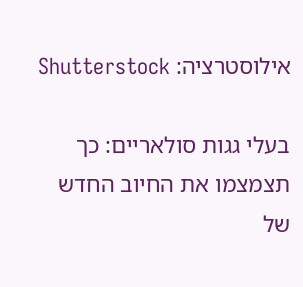אילוסטרציה: Shutterstock

בעלי גגות סולאריים: כך תצמצמו את החיוב החדש של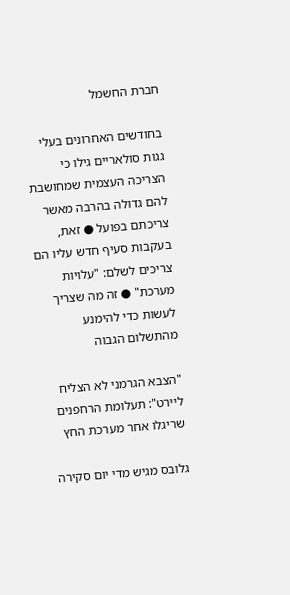חברת החשמל

בחודשים האחרונים בעלי גגות סולאריים גילו כי הצריכה העצמית שמחושבת להם גדולה בהרבה מאשר צריכתם בפועל ● זאת, בעקבות סעיף חדש עליו הם צריכים לשלם: "עלויות מערכת" ● זה מה שצריך לעשות כדי להימנע מהתשלום הגבוה

"הצבא הגרמני לא הצליח ליירט": תעלומת הרחפנים שריגלו אחר מערכת החץ

גלובס מגיש מדי יום סקירה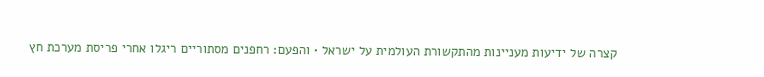קצרה של ידיעות מעניינות מהתקשורת העולמית על ישראל • והפעם: רחפנים מסתוריים ריגלו אחרי פריסת מערכת חץ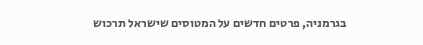בגרמניה, פרטים חדשים על המטוסים שישראל תרכוש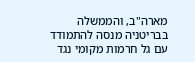מארה"ב, והממשלה בבריטניה מנסה להתמודד עם גל חרמות מקומי נגד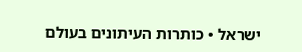ישראל • כותרות העיתונים בעולם